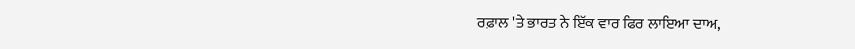ਰਫ਼ਾਲ 'ਤੇ ਭਾਰਤ ਨੇ ਇੱਕ ਵਾਰ ਫਿਰ ਲਾਇਆ ਦਾਅ,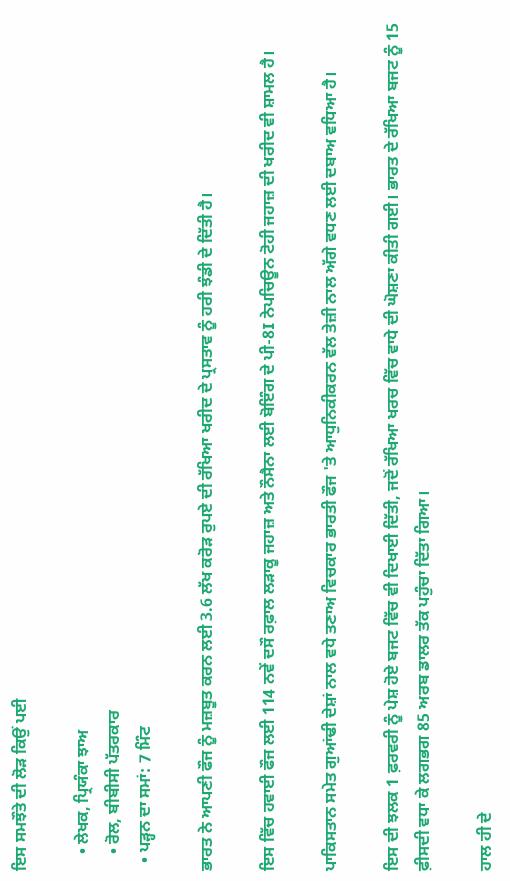ਇਸ ਸਮਝੌਤੇ ਦੀ ਲੋੜ ਕਿਉਂ ਪਈ

    • ਲੇਖਕ, ਪ੍ਰਿਯੰਕਾ ਝਾਅ
    • ਰੋਲ, ਬੀਬੀਸੀ ਪੱਤਰਕਾਰ
  • ਪੜ੍ਹਨ ਦਾ ਸਮਾਂ: 7 ਮਿੰਟ

ਭਾਰਤ ਨੇ ਆਪਣੀ ਫੌਜ ਨੂੰ ਮਜ਼ਬੂਤ ਕਰਨ ਲਈ 3.6 ਲੱਖ ਕਰੋੜ ਰੁਪਏ ਦੀ ਰੱਖਿਆ ਖਰੀਦ ਦੇ ਪ੍ਰਸਤਾਵ ਨੂੰ ਹਰੀ ਝੰਡੀ ਦੇ ਦਿੱਤੀ ਹੈ।

ਇਸ ਵਿੱਚ ਹਵਾਈ ਫੌਜ ਲਈ 114 ਨਵੇਂ ਦਸੌ ਰਫ਼ਾਲ ਲੜਾਕੂ ਜਹਾਜ਼ ਅਤੇ ਨੌਸੈਨਾ ਲਈ ਬੋਇੰਗ ਦੇ ਪੀ-8I ਨੇਪਚਿਊਨ ਟੋਹੀ ਜਹਾਜ਼ ਦੀ ਖਰੀਦ ਵੀ ਸ਼ਾਮਲ ਹੈ।

ਪਾਕਿਸਤਾਨ ਸਮੇਤ ਗੁਆਂਢੀ ਦੇਸ਼ਾਂ ਨਾਲ ਵਧੇ ਤਣਾਅ ਵਿਚਕਾਰ ਭਾਰਤੀ ਫੌਜ 'ਤੇ ਆਧੁਨਿਕੀਕਰਨ ਵੱਲ ਤੇਜ਼ੀ ਨਾਲ ਅੱਗੇ ਵਧਣ ਲਈ ਦਬਾਅ ਵਧਿਆ ਹੈ।

ਇਸ ਦੀ ਝਲਕ 1 ਫ਼ਰਵਰੀ ਨੂੰ ਪੇਸ਼ ਹੋਏ ਬਜਟ ਵਿੱਚ ਵੀ ਦਿਖਾਈ ਦਿੱਤੀ, ਜਦੋਂ ਰੱਖਿਆ ਖਰਚ ਵਿੱਚ ਵਾਧੇ ਦੀ ਘੋਸ਼ਣਾ ਕੀਤੀ ਗਈ। ਭਾਰਤ ਦੇ ਰੱਖਿਆ ਬਜਟ ਨੂੰ 15 ਫ਼ੀਸਦੀ ਵਧਾ ਕੇ ਲਗਭਗ 85 ਅਰਬ ਡਾਲਰ ਤੱਕ ਪਹੁੰਚਾ ਦਿੱਤਾ ਗਿਆ।

ਹਾਲ ਹੀ ਦੇ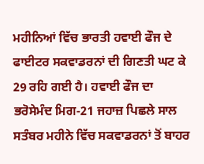ਮਹੀਨਿਆਂ ਵਿੱਚ ਭਾਰਤੀ ਹਵਾਈ ਫੌਜ ਦੇ ਫਾਈਟਰ ਸਕਵਾਡਰਨਾਂ ਦੀ ਗਿਣਤੀ ਘਟ ਕੇ 29 ਰਹਿ ਗਈ ਹੈ। ਹਵਾਈ ਫੌਜ ਦਾ ਭਰੋਸੇਮੰਦ ਮਿਗ-21 ਜਹਾਜ਼ ਪਿਛਲੇ ਸਾਲ ਸਤੰਬਰ ਮਹੀਨੇ ਵਿੱਚ ਸਕਵਾਡਰਨਾਂ ਤੋਂ ਬਾਹਰ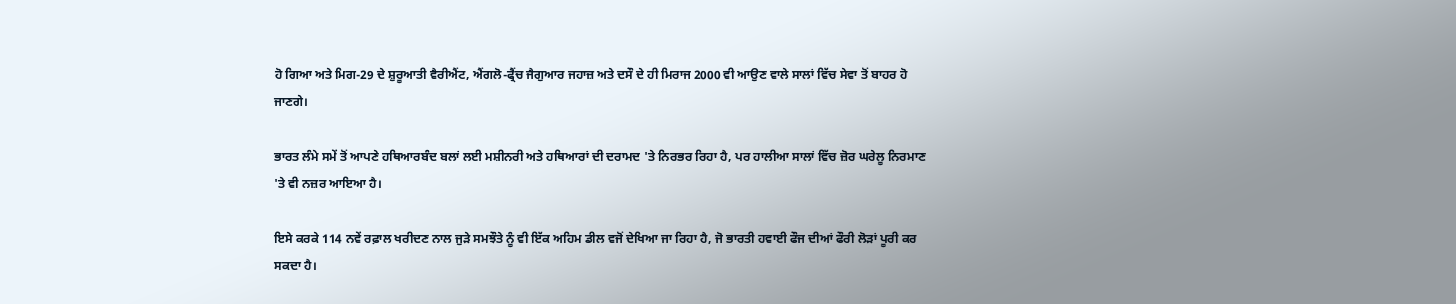ਹੋ ਗਿਆ ਅਤੇ ਮਿਗ-29 ਦੇ ਸ਼ੁਰੂਆਤੀ ਵੈਰੀਐਂਟ, ਐਂਗਲੋ-ਫ੍ਰੈਂਚ ਜੈਗੁਆਰ ਜਹਾਜ਼ ਅਤੇ ਦਸੌ ਦੇ ਹੀ ਮਿਰਾਜ 2000 ਵੀ ਆਉਣ ਵਾਲੇ ਸਾਲਾਂ ਵਿੱਚ ਸੇਵਾ ਤੋਂ ਬਾਹਰ ਹੋ ਜਾਣਗੇ।

ਭਾਰਤ ਲੰਮੇ ਸਮੇਂ ਤੋਂ ਆਪਣੇ ਹਥਿਆਰਬੰਦ ਬਲਾਂ ਲਈ ਮਸ਼ੀਨਰੀ ਅਤੇ ਹਥਿਆਰਾਂ ਦੀ ਦਰਾਮਦ 'ਤੇ ਨਿਰਭਰ ਰਿਹਾ ਹੈ, ਪਰ ਹਾਲੀਆ ਸਾਲਾਂ ਵਿੱਚ ਜ਼ੋਰ ਘਰੇਲੂ ਨਿਰਮਾਣ 'ਤੇ ਵੀ ਨਜ਼ਰ ਆਇਆ ਹੈ।

ਇਸੇ ਕਰਕੇ 114 ਨਵੇਂ ਰਫ਼ਾਲ ਖਰੀਦਣ ਨਾਲ ਜੁੜੇ ਸਮਝੌਤੇ ਨੂੰ ਵੀ ਇੱਕ ਅਹਿਮ ਡੀਲ ਵਜੋਂ ਦੇਖਿਆ ਜਾ ਰਿਹਾ ਹੈ, ਜੋ ਭਾਰਤੀ ਹਵਾਈ ਫੌਜ ਦੀਆਂ ਫੌਰੀ ਲੋੜਾਂ ਪੂਰੀ ਕਰ ਸਕਦਾ ਹੈ।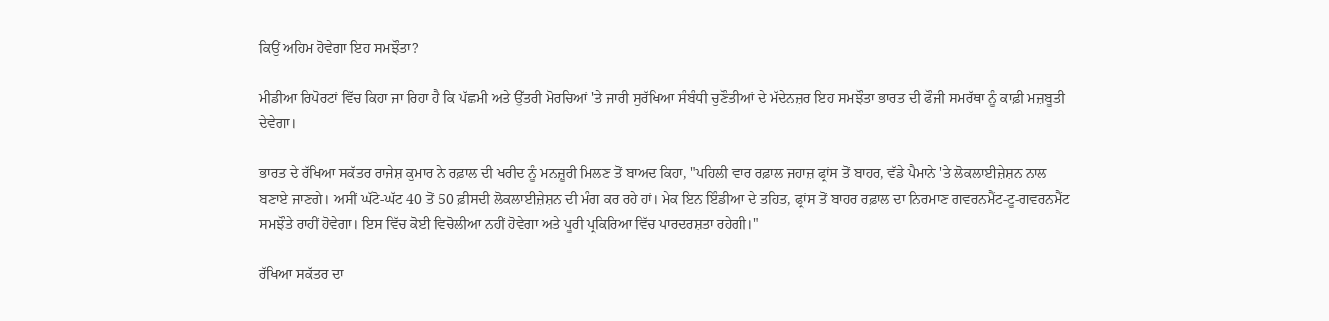ਕਿਉਂ ਅਹਿਮ ਹੋਵੇਗਾ ਇਹ ਸਮਝੌਤਾ?

ਮੀਡੀਆ ਰਿਪੋਰਟਾਂ ਵਿੱਚ ਕਿਹਾ ਜਾ ਰਿਹਾ ਹੈ ਕਿ ਪੱਛਮੀ ਅਤੇ ਉੱਤਰੀ ਮੋਰਚਿਆਂ 'ਤੇ ਜਾਰੀ ਸੁਰੱਖਿਆ ਸੰਬੰਧੀ ਚੁਣੌਤੀਆਂ ਦੇ ਮੱਦੇਨਜ਼ਰ ਇਹ ਸਮਝੌਤਾ ਭਾਰਤ ਦੀ ਫੌਜੀ ਸਮਰੱਥਾ ਨੂੰ ਕਾਫ਼ੀ ਮਜ਼ਬੂਤੀ ਦੇਵੇਗਾ।

ਭਾਰਤ ਦੇ ਰੱਖਿਆ ਸਕੱਤਰ ਰਾਜੇਸ਼ ਕੁਮਾਰ ਨੇ ਰਫ਼ਾਲ ਦੀ ਖਰੀਦ ਨੂੰ ਮਨਜ਼ੂਰੀ ਮਿਲਣ ਤੋਂ ਬਾਅਦ ਕਿਹਾ, "ਪਹਿਲੀ ਵਾਰ ਰਫ਼ਾਲ ਜਹਾਜ਼ ਫ੍ਰਾਂਸ ਤੋਂ ਬਾਹਰ, ਵੱਡੇ ਪੈਮਾਨੇ 'ਤੇ ਲੋਕਲਾਈਜ਼ੇਸ਼ਨ ਨਾਲ ਬਣਾਏ ਜਾਣਗੇ। ਅਸੀਂ ਘੱਟੋ-ਘੱਟ 40 ਤੋਂ 50 ਫ਼ੀਸਦੀ ਲੋਕਲਾਈਜ਼ੇਸ਼ਨ ਦੀ ਮੰਗ ਕਰ ਰਹੇ ਹਾਂ। ਮੇਕ ਇਨ ਇੰਡੀਆ ਦੇ ਤਹਿਤ, ਫ੍ਰਾਂਸ ਤੋਂ ਬਾਹਰ ਰਫ਼ਾਲ ਦਾ ਨਿਰਮਾਣ ਗਵਰਨਮੈਂਟ-ਟੂ-ਗਵਰਨਮੈਂਟ ਸਮਝੌਤੇ ਰਾਹੀਂ ਹੋਵੇਗਾ। ਇਸ ਵਿੱਚ ਕੋਈ ਵਿਚੋਲੀਆ ਨਹੀਂ ਹੋਵੇਗਾ ਅਤੇ ਪੂਰੀ ਪ੍ਰਕਿਰਿਆ ਵਿੱਚ ਪਾਰਦਰਸ਼ਤਾ ਰਹੇਗੀ।"

ਰੱਖਿਆ ਸਕੱਤਰ ਦਾ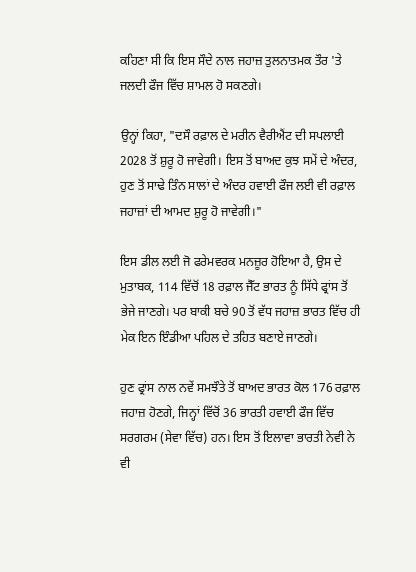ਕਹਿਣਾ ਸੀ ਕਿ ਇਸ ਸੌਦੇ ਨਾਲ ਜਹਾਜ਼ ਤੁਲਨਾਤਮਕ ਤੌਰ 'ਤੇ ਜਲਦੀ ਫੌਜ ਵਿੱਚ ਸ਼ਾਮਲ ਹੋ ਸਕਣਗੇ।

ਉਨ੍ਹਾਂ ਕਿਹਾ, "ਦਸੌ ਰਫ਼ਾਲ ਦੇ ਮਰੀਨ ਵੈਰੀਐਂਟ ਦੀ ਸਪਲਾਈ 2028 ਤੋਂ ਸ਼ੁਰੂ ਹੋ ਜਾਵੇਗੀ। ਇਸ ਤੋਂ ਬਾਅਦ ਕੁਝ ਸਮੇਂ ਦੇ ਅੰਦਰ, ਹੁਣ ਤੋਂ ਸਾਢੇ ਤਿੰਨ ਸਾਲਾਂ ਦੇ ਅੰਦਰ ਹਵਾਈ ਫੌਜ ਲਈ ਵੀ ਰਫ਼ਾਲ ਜਹਾਜ਼ਾਂ ਦੀ ਆਮਦ ਸ਼ੁਰੂ ਹੋ ਜਾਵੇਗੀ।"

ਇਸ ਡੀਲ ਲਈ ਜੋ ਫਰੇਮਵਰਕ ਮਨਜ਼ੂਰ ਹੋਇਆ ਹੈ, ਉਸ ਦੇ ਮੁਤਾਬਕ, 114 ਵਿੱਚੋਂ 18 ਰਫ਼ਾਲ ਜੈੱਟ ਭਾਰਤ ਨੂੰ ਸਿੱਧੇ ਫ੍ਰਾਂਸ ਤੋਂ ਭੇਜੇ ਜਾਣਗੇ। ਪਰ ਬਾਕੀ ਬਚੇ 90 ਤੋਂ ਵੱਧ ਜਹਾਜ਼ ਭਾਰਤ ਵਿੱਚ ਹੀ ਮੇਕ ਇਨ ਇੰਡੀਆ ਪਹਿਲ ਦੇ ਤਹਿਤ ਬਣਾਏ ਜਾਣਗੇ।

ਹੁਣ ਫ੍ਰਾਂਸ ਨਾਲ ਨਵੇਂ ਸਮਝੌਤੇ ਤੋਂ ਬਾਅਦ ਭਾਰਤ ਕੋਲ 176 ਰਫ਼ਾਲ ਜਹਾਜ਼ ਹੋਣਗੇ, ਜਿਨ੍ਹਾਂ ਵਿੱਚੋਂ 36 ਭਾਰਤੀ ਹਵਾਈ ਫੌਜ ਵਿੱਚ ਸਰਗਰਮ (ਸੇਵਾ ਵਿੱਚ) ਹਨ। ਇਸ ਤੋਂ ਇਲਾਵਾ ਭਾਰਤੀ ਨੇਵੀ ਨੇ ਵੀ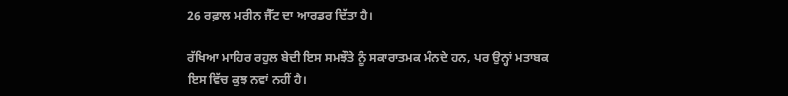26 ਰਫ਼ਾਲ ਮਰੀਨ ਜੈੱਟ ਦਾ ਆਰਡਰ ਦਿੱਤਾ ਹੈ।

ਰੱਖਿਆ ਮਾਹਿਰ ਰਹੁਲ ਬੇਦੀ ਇਸ ਸਮਝੌਤੇ ਨੂੰ ਸਕਾਰਾਤਮਕ ਮੰਨਦੇ ਹਨ, ਪਰ ਉਨ੍ਹਾਂ ਮਤਾਬਕ ਇਸ ਵਿੱਚ ਕੁਝ ਨਵਾਂ ਨਹੀਂ ਹੈ।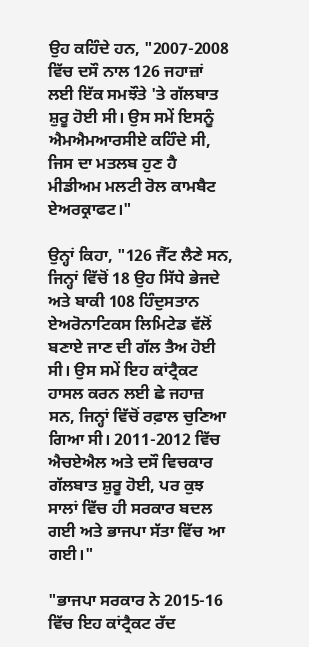ਉਹ ਕਹਿੰਦੇ ਹਨ, "2007-2008 ਵਿੱਚ ਦਸੌ ਨਾਲ 126 ਜਹਾਜ਼ਾਂ ਲਈ ਇੱਕ ਸਮਝੌਤੇ 'ਤੇ ਗੱਲਬਾਤ ਸ਼ੁਰੂ ਹੋਈ ਸੀ। ਉਸ ਸਮੇਂ ਇਸਨੂੰ ਐਮਐਮਆਰਸੀਏ ਕਹਿੰਦੇ ਸੀ, ਜਿਸ ਦਾ ਮਤਲਬ ਹੁਣ ਹੈ ਮੀਡੀਅਮ ਮਲਟੀ ਰੋਲ ਕਾਮਬੈਟ ਏਅਰਕ੍ਰਾਫਟ।"

ਉਨ੍ਹਾਂ ਕਿਹਾ, "126 ਜੈੱਟ ਲੈਣੇ ਸਨ, ਜਿਨ੍ਹਾਂ ਵਿੱਚੋਂ 18 ਉਹ ਸਿੱਧੇ ਭੇਜਦੇ ਅਤੇ ਬਾਕੀ 108 ਹਿੰਦੁਸਤਾਨ ਏਅਰੋਨਾਟਿਕਸ ਲਿਮਿਟੇਡ ਵੱਲੋਂ ਬਣਾਏ ਜਾਣ ਦੀ ਗੱਲ ਤੈਅ ਹੋਈ ਸੀ। ਉਸ ਸਮੇਂ ਇਹ ਕਾਂਟ੍ਰੈਕਟ ਹਾਸਲ ਕਰਨ ਲਈ ਛੇ ਜਹਾਜ਼ ਸਨ, ਜਿਨ੍ਹਾਂ ਵਿੱਚੋਂ ਰਫ਼ਾਲ ਚੁਣਿਆ ਗਿਆ ਸੀ। 2011-2012 ਵਿੱਚ ਐਚਏਐਲ ਅਤੇ ਦਸੌ ਵਿਚਕਾਰ ਗੱਲਬਾਤ ਸ਼ੁਰੂ ਹੋਈ, ਪਰ ਕੁਝ ਸਾਲਾਂ ਵਿੱਚ ਹੀ ਸਰਕਾਰ ਬਦਲ ਗਈ ਅਤੇ ਭਾਜਪਾ ਸੱਤਾ ਵਿੱਚ ਆ ਗਈ।"

"ਭਾਜਪਾ ਸਰਕਾਰ ਨੇ 2015-16 ਵਿੱਚ ਇਹ ਕਾਂਟ੍ਰੈਕਟ ਰੱਦ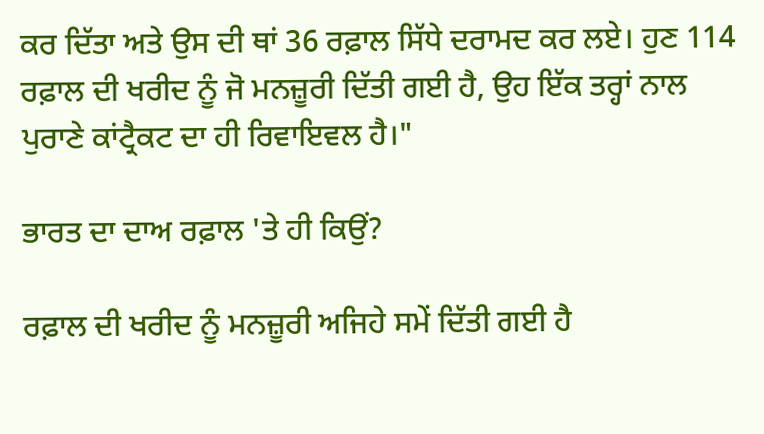ਕਰ ਦਿੱਤਾ ਅਤੇ ਉਸ ਦੀ ਥਾਂ 36 ਰਫ਼ਾਲ ਸਿੱਧੇ ਦਰਾਮਦ ਕਰ ਲਏ। ਹੁਣ 114 ਰਫ਼ਾਲ ਦੀ ਖਰੀਦ ਨੂੰ ਜੋ ਮਨਜ਼ੂਰੀ ਦਿੱਤੀ ਗਈ ਹੈ, ਉਹ ਇੱਕ ਤਰ੍ਹਾਂ ਨਾਲ ਪੁਰਾਣੇ ਕਾਂਟ੍ਰੈਕਟ ਦਾ ਹੀ ਰਿਵਾਇਵਲ ਹੈ।"

ਭਾਰਤ ਦਾ ਦਾਅ ਰਫ਼ਾਲ 'ਤੇ ਹੀ ਕਿਉਂ?

ਰਫ਼ਾਲ ਦੀ ਖਰੀਦ ਨੂੰ ਮਨਜ਼ੂਰੀ ਅਜਿਹੇ ਸਮੇਂ ਦਿੱਤੀ ਗਈ ਹੈ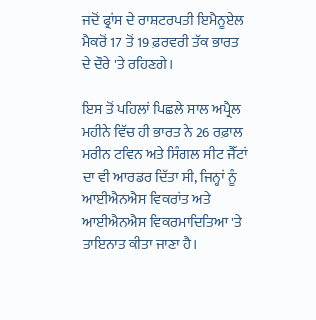ਜਦੋਂ ਫ੍ਰਾਂਸ ਦੇ ਰਾਸ਼ਟਰਪਤੀ ਇਮੈਨੂਏਲ ਮੈਕਰੋਂ 17 ਤੋਂ 19 ਫ਼ਰਵਰੀ ਤੱਕ ਭਾਰਤ ਦੇ ਦੌਰੇ 'ਤੇ ਰਹਿਣਗੇ।

ਇਸ ਤੋਂ ਪਹਿਲਾਂ ਪਿਛਲੇ ਸਾਲ ਅਪ੍ਰੈਲ ਮਹੀਨੇ ਵਿੱਚ ਹੀ ਭਾਰਤ ਨੇ 26 ਰਫ਼ਾਲ ਮਰੀਨ ਟਵਿਨ ਅਤੇ ਸਿੰਗਲ ਸੀਟ ਜੈੱਟਾਂ ਦਾ ਵੀ ਆਰਡਰ ਦਿੱਤਾ ਸੀ, ਜਿਨ੍ਹਾਂ ਨੂੰ ਆਈਐਨਐਸ ਵਿਕਰਾਂਤ ਅਤੇ ਆਈਐਨਐਸ ਵਿਕਰਮਾਦਿਤਿਆ 'ਤੇ ਤਾਇਨਾਤ ਕੀਤਾ ਜਾਣਾ ਹੈ।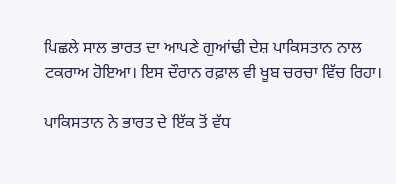ਪਿਛਲੇ ਸਾਲ ਭਾਰਤ ਦਾ ਆਪਣੇ ਗੁਆਂਢੀ ਦੇਸ਼ ਪਾਕਿਸਤਾਨ ਨਾਲ ਟਕਰਾਅ ਹੋਇਆ। ਇਸ ਦੌਰਾਨ ਰਫ਼ਾਲ ਵੀ ਖੂਬ ਚਰਚਾ ਵਿੱਚ ਰਿਹਾ।

ਪਾਕਿਸਤਾਨ ਨੇ ਭਾਰਤ ਦੇ ਇੱਕ ਤੋਂ ਵੱਧ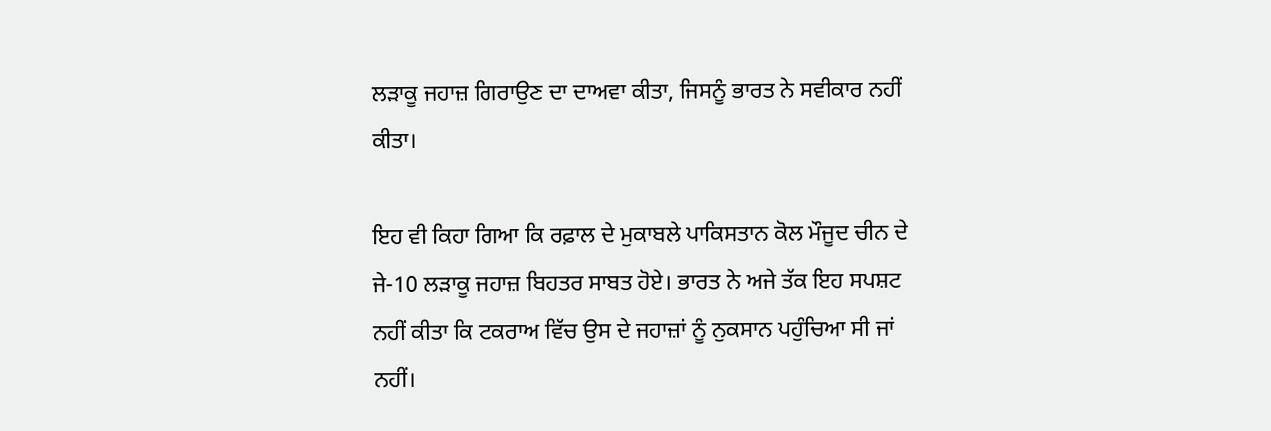ਲੜਾਕੂ ਜਹਾਜ਼ ਗਿਰਾਉਣ ਦਾ ਦਾਅਵਾ ਕੀਤਾ, ਜਿਸਨੂੰ ਭਾਰਤ ਨੇ ਸਵੀਕਾਰ ਨਹੀਂ ਕੀਤਾ।

ਇਹ ਵੀ ਕਿਹਾ ਗਿਆ ਕਿ ਰਫ਼ਾਲ ਦੇ ਮੁਕਾਬਲੇ ਪਾਕਿਸਤਾਨ ਕੋਲ ਮੌਜੂਦ ਚੀਨ ਦੇ ਜੇ-10 ਲੜਾਕੂ ਜਹਾਜ਼ ਬਿਹਤਰ ਸਾਬਤ ਹੋਏ। ਭਾਰਤ ਨੇ ਅਜੇ ਤੱਕ ਇਹ ਸਪਸ਼ਟ ਨਹੀਂ ਕੀਤਾ ਕਿ ਟਕਰਾਅ ਵਿੱਚ ਉਸ ਦੇ ਜਹਾਜ਼ਾਂ ਨੂੰ ਨੁਕਸਾਨ ਪਹੁੰਚਿਆ ਸੀ ਜਾਂ ਨਹੀਂ।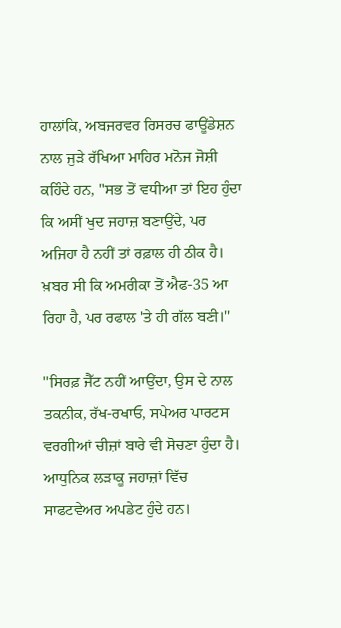ਹਾਲਾਂਕਿ, ਅਬਜਰਵਰ ਰਿਸਰਚ ਫਾਊਂਡੇਸ਼ਨ ਨਾਲ ਜੁੜੇ ਰੱਖਿਆ ਮਾਹਿਰ ਮਨੋਜ ਜੋਸ਼ੀ ਕਹਿੰਦੇ ਹਨ, "ਸਭ ਤੋਂ ਵਧੀਆ ਤਾਂ ਇਹ ਹੁੰਦਾ ਕਿ ਅਸੀਂ ਖੁਦ ਜਹਾਜ਼ ਬਣਾਉਂਦੇ, ਪਰ ਅਜਿਹਾ ਹੈ ਨਹੀਂ ਤਾਂ ਰਫ਼ਾਲ ਹੀ ਠੀਕ ਹੈ। ਖ਼ਬਰ ਸੀ ਕਿ ਅਮਰੀਕਾ ਤੋਂ ਐਫ-35 ਆ ਰਿਹਾ ਹੈ, ਪਰ ਰਫਾਲ 'ਤੇ ਹੀ ਗੱਲ ਬਣੀ।''

''ਸਿਰਫ਼ ਜੈੱਟ ਨਹੀਂ ਆਉਂਦਾ, ਉਸ ਦੇ ਨਾਲ ਤਕਨੀਕ, ਰੱਖ-ਰਖਾਓ, ਸਪੇਅਰ ਪਾਰਟਸ ਵਰਗੀਆਂ ਚੀਜ਼ਾਂ ਬਾਰੇ ਵੀ ਸੋਚਣਾ ਹੁੰਦਾ ਹੈ। ਆਧੁਨਿਕ ਲੜਾਕੂ ਜਹਾਜ਼ਾਂ ਵਿੱਚ ਸਾਫਟਵੇਅਰ ਅਪਡੇਟ ਹੁੰਦੇ ਹਨ।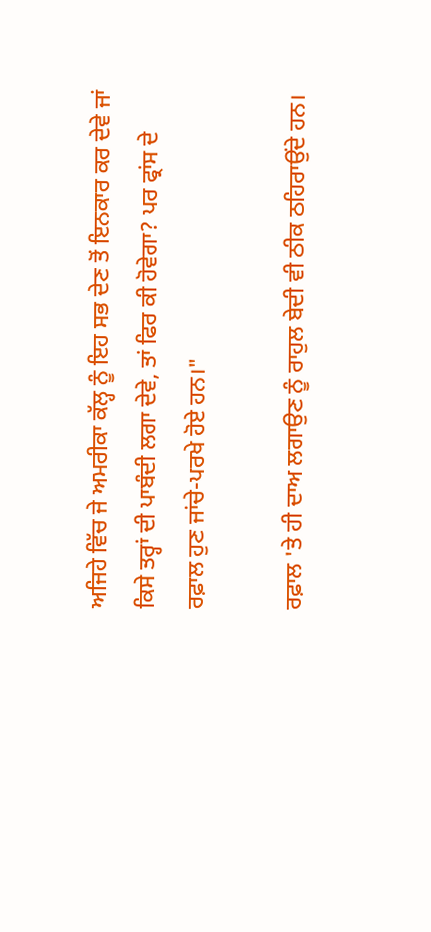ਅਜਿਹੇ ਵਿੱਚ ਜੇ ਅਮਰੀਕਾ ਕੱਲ੍ਹ ਨੂੰ ਇਹ ਸਭ ਦੇਣ ਤੋਂ ਇਨਕਾਰ ਕਰ ਦੇਵੇ ਜਾਂ ਕਿਸੇ ਤਰ੍ਹਾਂ ਦੀ ਪਾਬੰਦੀ ਲਗਾ ਦੇਵੇ, ਤਾਂ ਫਿਰ ਕੀ ਹੋਵੇਗਾ? ਪਰ ਫ੍ਰਾਂਸ ਦੇ ਰਫ਼ਾਲ ਹੁਣ ਜਾਂਚੇ-ਪਰਖੇ ਹੋਏ ਹਨ।"

ਰਫ਼ਾਲ 'ਤੇ ਹੀ ਦਾਅ ਲਗਾਉਣ ਨੂੰ ਰਾਹੁਲ ਬੇਦੀ ਵੀ ਠੀਕ ਠਹਿਰਾਉਂਦੇ ਹਨ।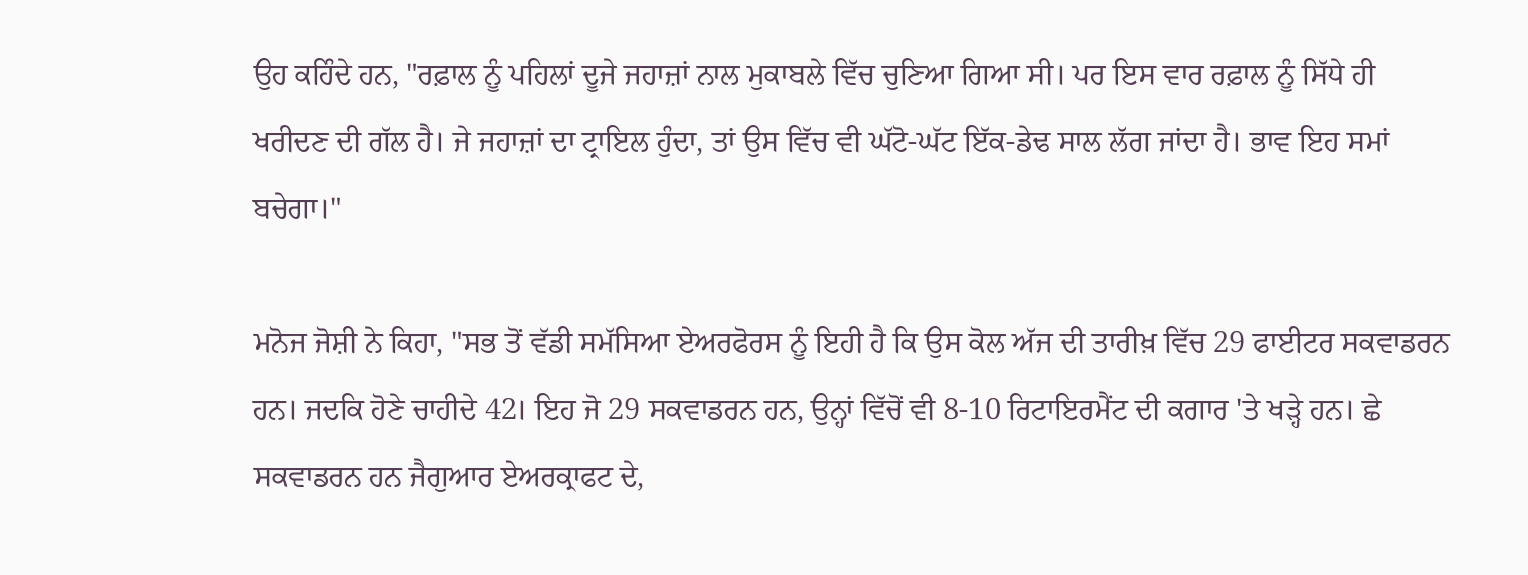ਉਹ ਕਹਿੰਦੇ ਹਨ, "ਰਫ਼ਾਲ ਨੂੰ ਪਹਿਲਾਂ ਦੂਜੇ ਜਹਾਜ਼ਾਂ ਨਾਲ ਮੁਕਾਬਲੇ ਵਿੱਚ ਚੁਣਿਆ ਗਿਆ ਸੀ। ਪਰ ਇਸ ਵਾਰ ਰਫ਼ਾਲ ਨੂੰ ਸਿੱਧੇ ਹੀ ਖਰੀਦਣ ਦੀ ਗੱਲ ਹੈ। ਜੇ ਜਹਾਜ਼ਾਂ ਦਾ ਟ੍ਰਾਇਲ ਹੁੰਦਾ, ਤਾਂ ਉਸ ਵਿੱਚ ਵੀ ਘੱਟੋ-ਘੱਟ ਇੱਕ-ਡੇਢ ਸਾਲ ਲੱਗ ਜਾਂਦਾ ਹੈ। ਭਾਵ ਇਹ ਸਮਾਂ ਬਚੇਗਾ।"

ਮਨੋਜ ਜੋਸ਼ੀ ਨੇ ਕਿਹਾ, "ਸਭ ਤੋਂ ਵੱਡੀ ਸਮੱਸਿਆ ਏਅਰਫੋਰਸ ਨੂੰ ਇਹੀ ਹੈ ਕਿ ਉਸ ਕੋਲ ਅੱਜ ਦੀ ਤਾਰੀਖ਼ ਵਿੱਚ 29 ਫਾਈਟਰ ਸਕਵਾਡਰਨ ਹਨ। ਜਦਕਿ ਹੋਣੇ ਚਾਹੀਦੇ 42। ਇਹ ਜੋ 29 ਸਕਵਾਡਰਨ ਹਨ, ਉਨ੍ਹਾਂ ਵਿੱਚੋਂ ਵੀ 8-10 ਰਿਟਾਇਰਮੈਂਟ ਦੀ ਕਗਾਰ 'ਤੇ ਖੜ੍ਹੇ ਹਨ। ਛੇ ਸਕਵਾਡਰਨ ਹਨ ਜੈਗੁਆਰ ਏਅਰਕ੍ਰਾਫਟ ਦੇ,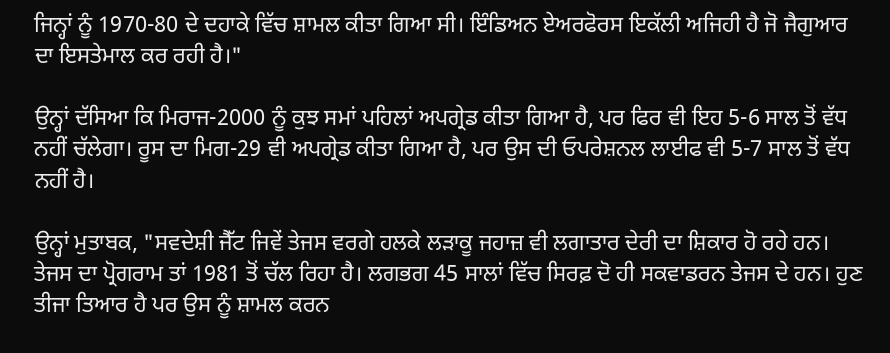ਜਿਨ੍ਹਾਂ ਨੂੰ 1970-80 ਦੇ ਦਹਾਕੇ ਵਿੱਚ ਸ਼ਾਮਲ ਕੀਤਾ ਗਿਆ ਸੀ। ਇੰਡਿਅਨ ਏਅਰਫੋਰਸ ਇਕੱਲੀ ਅਜਿਹੀ ਹੈ ਜੋ ਜੈਗੁਆਰ ਦਾ ਇਸਤੇਮਾਲ ਕਰ ਰਹੀ ਹੈ।"

ਉਨ੍ਹਾਂ ਦੱਸਿਆ ਕਿ ਮਿਰਾਜ-2000 ਨੂੰ ਕੁਝ ਸਮਾਂ ਪਹਿਲਾਂ ਅਪਗ੍ਰੇਡ ਕੀਤਾ ਗਿਆ ਹੈ, ਪਰ ਫਿਰ ਵੀ ਇਹ 5-6 ਸਾਲ ਤੋਂ ਵੱਧ ਨਹੀਂ ਚੱਲੇਗਾ। ਰੂਸ ਦਾ ਮਿਗ-29 ਵੀ ਅਪਗ੍ਰੇਡ ਕੀਤਾ ਗਿਆ ਹੈ, ਪਰ ਉਸ ਦੀ ਓਪਰੇਸ਼ਨਲ ਲਾਈਫ ਵੀ 5-7 ਸਾਲ ਤੋਂ ਵੱਧ ਨਹੀਂ ਹੈ।

ਉਨ੍ਹਾਂ ਮੁਤਾਬਕ, "ਸਵਦੇਸ਼ੀ ਜੈੱਟ ਜਿਵੇਂ ਤੇਜਸ ਵਰਗੇ ਹਲਕੇ ਲੜਾਕੂ ਜਹਾਜ਼ ਵੀ ਲਗਾਤਾਰ ਦੇਰੀ ਦਾ ਸ਼ਿਕਾਰ ਹੋ ਰਹੇ ਹਨ। ਤੇਜਸ ਦਾ ਪ੍ਰੋਗਰਾਮ ਤਾਂ 1981 ਤੋਂ ਚੱਲ ਰਿਹਾ ਹੈ। ਲਗਭਗ 45 ਸਾਲਾਂ ਵਿੱਚ ਸਿਰਫ਼ ਦੋ ਹੀ ਸਕਵਾਡਰਨ ਤੇਜਸ ਦੇ ਹਨ। ਹੁਣ ਤੀਜਾ ਤਿਆਰ ਹੈ ਪਰ ਉਸ ਨੂੰ ਸ਼ਾਮਲ ਕਰਨ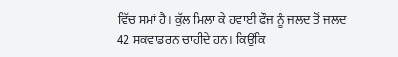ਵਿੱਚ ਸਮਾਂ ਹੈ। ਕੁੱਲ ਮਿਲਾ ਕੇ ਹਵਾਈ ਫੌਜ ਨੂੰ ਜਲਦ ਤੋਂ ਜਲਦ 42 ਸਕਵਾਡਰਨ ਚਾਹੀਦੇ ਹਨ। ਕਿਉਂਕਿ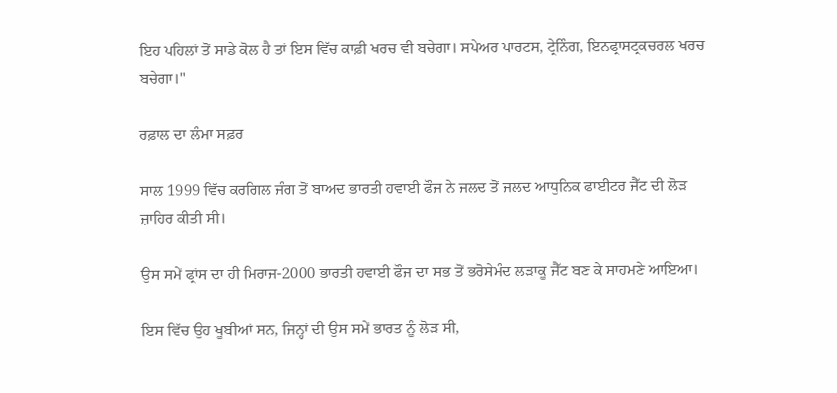ਇਹ ਪਹਿਲਾਂ ਤੋਂ ਸਾਡੇ ਕੋਲ ਹੈ ਤਾਂ ਇਸ ਵਿੱਚ ਕਾਫ਼ੀ ਖਰਚ ਵੀ ਬਚੇਗਾ। ਸਪੇਅਰ ਪਾਰਟਸ, ਟ੍ਰੇਨਿੰਗ, ਇਨਫ੍ਰਾਸਟ੍ਰਕਚਰਲ ਖਰਚ ਬਚੇਗਾ।"

ਰਫ਼ਾਲ ਦਾ ਲੰਮਾ ਸਫ਼ਰ

ਸਾਲ 1999 ਵਿੱਚ ਕਰਗਿਲ ਜੰਗ ਤੋਂ ਬਾਅਦ ਭਾਰਤੀ ਹਵਾਈ ਫੌਜ ਨੇ ਜਲਦ ਤੋਂ ਜਲਦ ਆਧੁਨਿਕ ਫਾਈਟਰ ਜੈੱਟ ਦੀ ਲੋੜ ਜ਼ਾਹਿਰ ਕੀਤੀ ਸੀ।

ਉਸ ਸਮੇਂ ਫ੍ਰਾਂਸ ਦਾ ਹੀ ਮਿਰਾਜ-2000 ਭਾਰਤੀ ਹਵਾਈ ਫੌਜ ਦਾ ਸਭ ਤੋਂ ਭਰੋਸੇਮੰਦ ਲੜਾਕੂ ਜੈੱਟ ਬਣ ਕੇ ਸਾਹਮਣੇ ਆਇਆ।

ਇਸ ਵਿੱਚ ਉਹ ਖੂਬੀਆਂ ਸਨ, ਜਿਨ੍ਹਾਂ ਦੀ ਉਸ ਸਮੇਂ ਭਾਰਤ ਨੂੰ ਲੋੜ ਸੀ,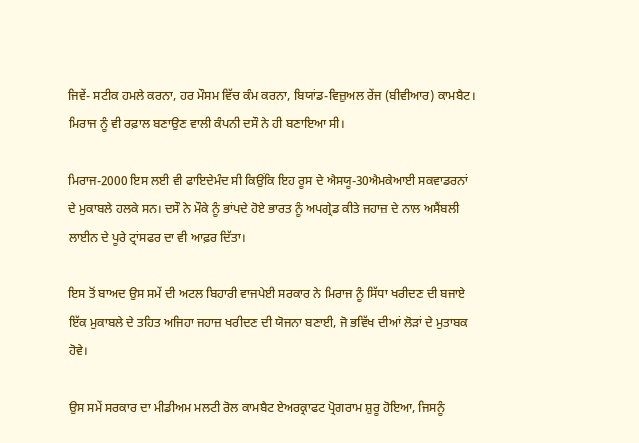ਜਿਵੇਂ- ਸਟੀਕ ਹਮਲੇ ਕਰਨਾ, ਹਰ ਮੌਸਮ ਵਿੱਚ ਕੰਮ ਕਰਨਾ, ਬਿਯਾਂਡ-ਵਿਜ਼ੁਅਲ ਰੇਂਜ (ਬੀਵੀਆਰ) ਕਾਮਬੈਟ। ਮਿਰਾਜ ਨੂੰ ਵੀ ਰਫ਼ਾਲ ਬਣਾਉਣ ਵਾਲੀ ਕੰਪਨੀ ਦਸੌ ਨੇ ਹੀ ਬਣਾਇਆ ਸੀ।

ਮਿਰਾਜ-2000 ਇਸ ਲਈ ਵੀ ਫਾਇਦੇਮੰਦ ਸੀ ਕਿਉਂਕਿ ਇਹ ਰੂਸ ਦੇ ਐਸਯੂ-30ਐਮਕੇਆਈ ਸਕਵਾਡਰਨਾਂ ਦੇ ਮੁਕਾਬਲੇ ਹਲਕੇ ਸਨ। ਦਸੌ ਨੇ ਮੌਕੇ ਨੂੰ ਭਾਂਪਦੇ ਹੋਏ ਭਾਰਤ ਨੂੰ ਅਪਗ੍ਰੇਡ ਕੀਤੇ ਜਹਾਜ਼ ਦੇ ਨਾਲ ਅਸੈਂਬਲੀ ਲਾਈਨ ਦੇ ਪੂਰੇ ਟ੍ਰਾਂਸਫਰ ਦਾ ਵੀ ਆਫ਼ਰ ਦਿੱਤਾ।

ਇਸ ਤੋਂ ਬਾਅਦ ਉਸ ਸਮੇਂ ਦੀ ਅਟਲ ਬਿਹਾਰੀ ਵਾਜਪੇਈ ਸਰਕਾਰ ਨੇ ਮਿਰਾਜ ਨੂੰ ਸਿੱਧਾ ਖਰੀਦਣ ਦੀ ਬਜਾਏ ਇੱਕ ਮੁਕਾਬਲੇ ਦੇ ਤਹਿਤ ਅਜਿਹਾ ਜਹਾਜ਼ ਖਰੀਦਣ ਦੀ ਯੋਜਨਾ ਬਣਾਈ, ਜੋ ਭਵਿੱਖ ਦੀਆਂ ਲੋੜਾਂ ਦੇ ਮੁਤਾਬਕ ਹੋਵੇ।

ਉਸ ਸਮੇਂ ਸਰਕਾਰ ਦਾ ਮੀਡੀਅਮ ਮਲਟੀ ਰੋਲ ਕਾਮਬੈਟ ਏਅਰਕ੍ਰਾਫਟ ਪ੍ਰੋਗਰਾਮ ਸ਼ੁਰੂ ਹੋਇਆ, ਜਿਸਨੂੰ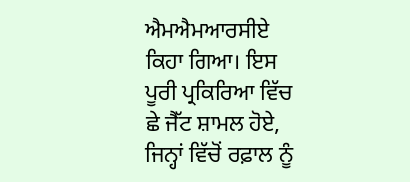ਐਮਐਮਆਰਸੀਏ ਕਿਹਾ ਗਿਆ। ਇਸ ਪੂਰੀ ਪ੍ਰਕਿਰਿਆ ਵਿੱਚ ਛੇ ਜੈੱਟ ਸ਼ਾਮਲ ਹੋਏ, ਜਿਨ੍ਹਾਂ ਵਿੱਚੋਂ ਰਫ਼ਾਲ ਨੂੰ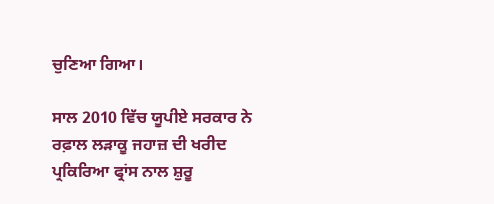ਚੁਣਿਆ ਗਿਆ।

ਸਾਲ 2010 ਵਿੱਚ ਯੂਪੀਏ ਸਰਕਾਰ ਨੇ ਰਫ਼ਾਲ ਲੜਾਕੂ ਜਹਾਜ਼ ਦੀ ਖਰੀਦ ਪ੍ਰਕਿਰਿਆ ਫ੍ਰਾਂਸ ਨਾਲ ਸ਼ੁਰੂ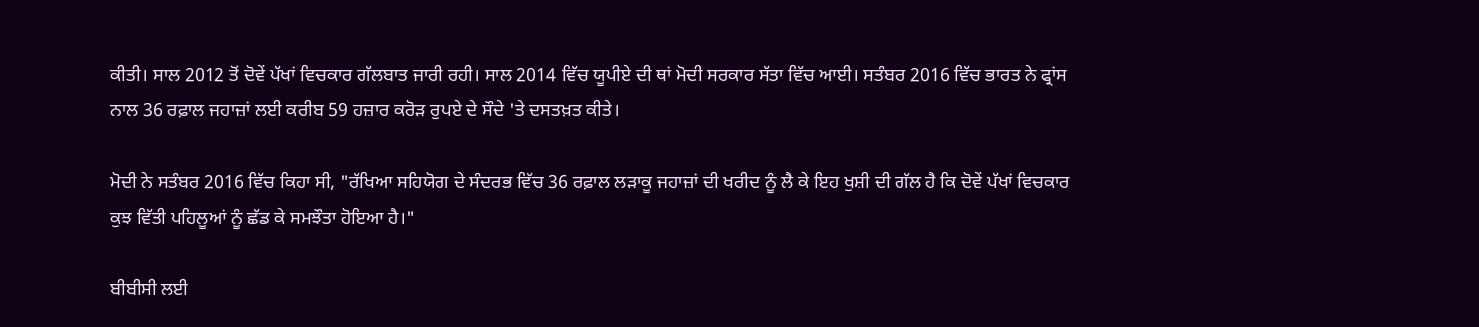ਕੀਤੀ। ਸਾਲ 2012 ਤੋਂ ਦੋਵੇਂ ਪੱਖਾਂ ਵਿਚਕਾਰ ਗੱਲਬਾਤ ਜਾਰੀ ਰਹੀ। ਸਾਲ 2014 ਵਿੱਚ ਯੂਪੀਏ ਦੀ ਥਾਂ ਮੋਦੀ ਸਰਕਾਰ ਸੱਤਾ ਵਿੱਚ ਆਈ। ਸਤੰਬਰ 2016 ਵਿੱਚ ਭਾਰਤ ਨੇ ਫ੍ਰਾਂਸ ਨਾਲ 36 ਰਫ਼ਾਲ ਜਹਾਜ਼ਾਂ ਲਈ ਕਰੀਬ 59 ਹਜ਼ਾਰ ਕਰੋੜ ਰੁਪਏ ਦੇ ਸੌਦੇ 'ਤੇ ਦਸਤਖ਼ਤ ਕੀਤੇ।

ਮੋਦੀ ਨੇ ਸਤੰਬਰ 2016 ਵਿੱਚ ਕਿਹਾ ਸੀ, "ਰੱਖਿਆ ਸਹਿਯੋਗ ਦੇ ਸੰਦਰਭ ਵਿੱਚ 36 ਰਫ਼ਾਲ ਲੜਾਕੂ ਜਹਾਜ਼ਾਂ ਦੀ ਖਰੀਦ ਨੂੰ ਲੈ ਕੇ ਇਹ ਖੁਸ਼ੀ ਦੀ ਗੱਲ ਹੈ ਕਿ ਦੋਵੇਂ ਪੱਖਾਂ ਵਿਚਕਾਰ ਕੁਝ ਵਿੱਤੀ ਪਹਿਲੂਆਂ ਨੂੰ ਛੱਡ ਕੇ ਸਮਝੌਤਾ ਹੋਇਆ ਹੈ।"

ਬੀਬੀਸੀ ਲਈ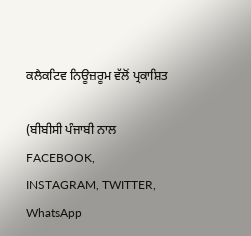ਕਲੈਕਟਿਵ ਨਿਊਜ਼ਰੂਮ ਵੱਲੋਂ ਪ੍ਰਕਾਸ਼ਿਤ

(ਬੀਬੀਸੀ ਪੰਜਾਬੀ ਨਾਲ FACEBOOK, INSTAGRAM, TWITTER, WhatsApp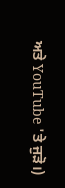ਅਤੇ YouTube 'ਤੇ ਜੁੜੋ।)